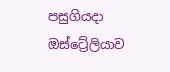පසුගියදා ඔස්ට්‍රේලියාව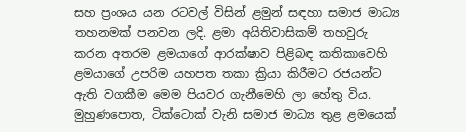සහ ප්‍රංශය යන රටවල් විසින් ළමුන් සඳහා සමාජ මාධ්‍ය තහනමක් පනවන ලදි. ළමා අයිතිවාසිකම් තහවුරු කරන අතරම ළමයාගේ ආරක්ෂාව පිළිබඳ කතිකාවෙහි ළමයාගේ උපරිම යහපත තකා ක්‍රියා කිරීමට රජයන්ට ඇති වගකීම මෙම පියවර ගැනීමෙහි ලා හේතු විය. මුහුණපොත, ටික්ටොක් වැනි සමාජ මාධ්‍ය තුළ ළමයෙක්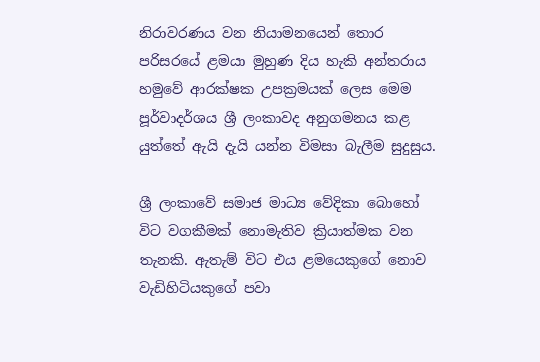නිරාවරණය වන නියාමනයෙන් තොර පරිසරයේ ළමයා මුහුණ දිය හැකි අන්තරාය හමුවේ ආරක්ෂක උපක්‍රමයක් ලෙස මෙම පූර්වාදර්ශය ශ්‍රී ලංකාවද අනුගමනය කළ යුත්තේ ඇයි දැයි යන්න විමසා බැලීම සුදුසුය.

ශ්‍රී ලංකාවේ සමාජ මාධ්‍ය වේදිකා බොහෝ විට වගකීමක් නොමැතිව ක්‍රියාත්මක වන තැනකි. ඇතැම් විට එය ළමයෙකුගේ නොව වැඩිහිටියකුගේ පවා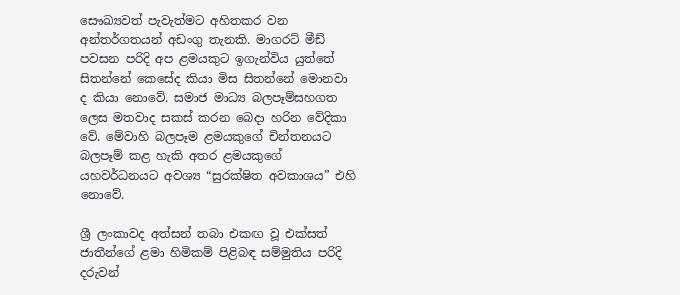සෞඛ්‍යවත් පැවැත්මට අහිතකර වන අන්තර්ගතයන් අඩංගු තැනකි. මාගරට් මීඩ් පවසන පරිදි අප ළමයකුට ඉගැන්විය යුත්තේ සිතන්නේ කෙසේද කියා මිස සිතන්නේ මොනවා ද කියා නොවේ. සමාජ මාධ්‍ය බලපෑම්සහගත ලෙස මතවාද සකස් කරන බෙදා හරින වේදිකා වේ. මේවාහි බලපෑම ළමයකුගේ චින්තනයට බලපෑම් කළ හැකි අතර ළමයකුගේ යහවර්ධනයට අවශ්‍ය “සුරක්ෂිත අවකාශය” එහි නොවේ.

ශ්‍රී ලංකාවද අත්සන් තබා එකඟ වූ එක්සත් ජාතීන්ගේ ළමා හිමිකම් පිළිබඳ සම්මුතිය පරිදි දරුවන්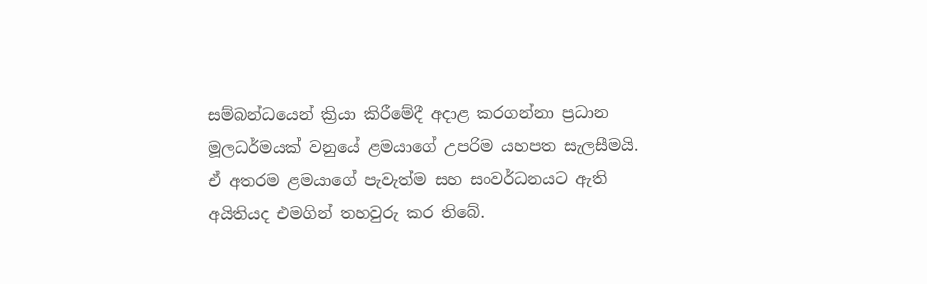සම්බන්ධයෙන් ක්‍රියා කිරීමේදී අදාළ කරගන්නා ප්‍රධාන මූලධර්මයක් වනුයේ ළමයාගේ උපරිම යහපත සැලසීමයි. ඒ අතරම ළමයාගේ පැවැත්ම සහ සංවර්ධනයට ඇති අයිතියද එමගින් තහවුරු කර තිබේ.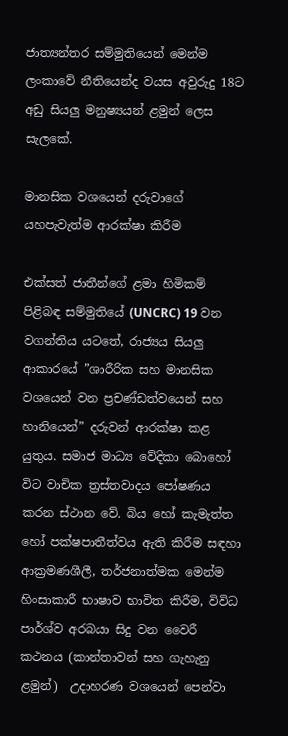ජාත්‍යන්තර සම්මුතියෙන් මෙන්ම ලංකාවේ නීතියෙන්ද වයස අවුරුදු 18ට අඩු සියලු‍ මනුෂ්‍යයන් ළමුන් ලෙස සැලකේ.

මානසික වශයෙන් දරුවාගේ යහපැවැත්ම ආරක්ෂා කිරීම

එක්සත් ජාතීන්ගේ ළමා හිමිකම් පිළිබඳ සම්මුතියේ (UNCRC) 19 වන වගන්තිය යටතේ, රාජ්‍යය සියලු‍ ආකාරයේ ”ශාරීරික සහ මානසික වශයෙන් වන ප්‍රචණ්ඩත්වයෙන් සහ හානියෙන්” දරුවන් ආරක්ෂා කළ යුතුය. සමාජ මාධ්‍ය වේදිකා බොහෝ විට වාචික ත්‍රස්තවාදය පෝෂණය කරන ස්ථාන වේ. බිය හෝ කැමැත්ත හෝ පක්ෂපාතීත්වය ඇති කිරීම සඳහා ආක්‍රමණශීලී, තර්ජනාත්මක මෙන්ම හිංසාකාරී භාෂාව භාවිත කිරීම, විවිධ පාර්ශ්ව අරබයා සිදු වන වෛරී කථනය (කාන්තාවන් සහ ගැහැනු ළමුන්)  උදාහරණ වශයෙන් පෙන්වා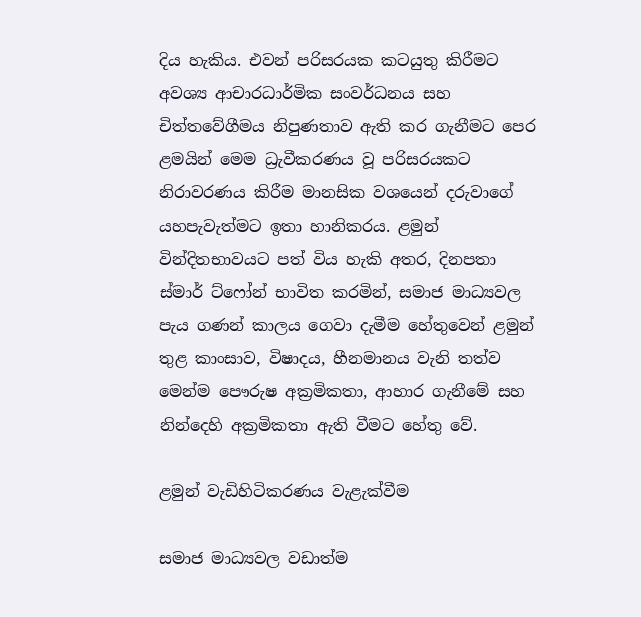දිය හැකිය. එවන් පරිසරයක කටයුතු කිරීමට අවශ්‍ය ආචාරධාර්මික සංවර්ධනය සහ චිත්තවේගීමය නිපුණතාව ඇති කර ගැනීමට පෙර ළමයින් මෙම ධ්‍රැවීකරණය වූ පරිසරයකට නිරාවරණය කිරීම මානසික වශයෙන් දරුවාගේ යහපැවැත්මට ඉතා හානිකරය. ළමුන් වින්දිතභාවයට පත් විය හැකි අතර, දිනපතා ස්මාර් ට්ෆෝන් භාවිත කරමින්, සමාජ මාධ්‍යවල පැය ගණන් කාලය ගෙවා දැමීම හේතුවෙන් ළමුන් තුළ කාංසාව, විෂාදය, හීනමානය වැනි තත්ව මෙන්ම පෞරුෂ අක්‍රමිකතා, ආහාර ගැනීමේ සහ නින්දෙහි අක්‍රමිකතා ඇති වීමට හේතු වේ.

ළමුන් වැඩිහිටිකරණය වැළැක්වීම

සමාජ මාධ්‍යවල වඩාත්ම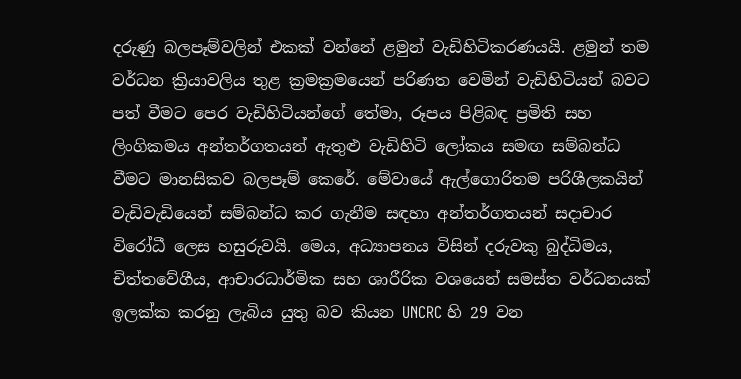දරුණු බලපෑම්වලින් එකක් වන්නේ ළමුන් වැඩිහිටිකරණයයි. ළමුන් තම වර්ධන ක්‍රියාවලිය තුළ ක්‍රමක්‍රමයෙන් පරිණත වෙමින් වැඩිහිටියන් බවට පත් වීමට පෙර වැඩිහිටියන්ගේ තේමා, රූපය පිළිබඳ ප්‍රමිති සහ ලිංගිකමය අන්තර්ගතයන් ඇතුළු වැඩිහිටි ලෝකය සමඟ සම්බන්ධ වීමට මානසිකව බලපෑම් කෙරේ. මේවායේ ඇල්ගොරිතම පරිශීලකයින් වැඩිවැඩියෙන් සම්බන්ධ කර ගැනීම සඳහා අන්තර්ගතයන් සදාචාර විරෝධී ලෙස හසුරුවයි. මෙය, අධ්‍යාපනය විසින් දරුවකු බුද්ධිමය, චිත්තවේගීය, ආචාරධාර්මික සහ ශාරීරික වශයෙන් සමස්ත වර්ධනයක් ඉලක්ක කරනු ලැබිය යුතු බව කියන UNCRC හි 29 වන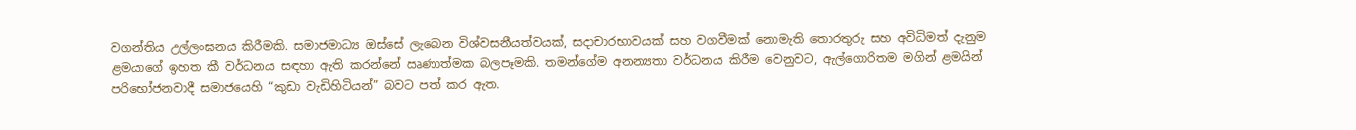වගන්තිය උල්ලංඝනය කිරීමකි. සමාජමාධ්‍ය ඔස්සේ ලැබෙන විශ්වසනීයත්වයක්, සදාචාරභාවයක් සහ වගවීමක් නොමැති තොරතුරු සහ අවිධිමත් දැනුම ළමයාගේ ඉහත කී වර්ධනය සඳහා ඇති කරන්නේ ඍණාත්මක බලපෑමකි. තමන්ගේම අනන්‍යතා වර්ධනය කිරීම වෙනුවට, ඇල්ගොරිතම මගින් ළමයින් පරිභෝජනවාදී සමාජයෙහි “කුඩා වැඩිහිටියන්” බවට පත් කර ඇත.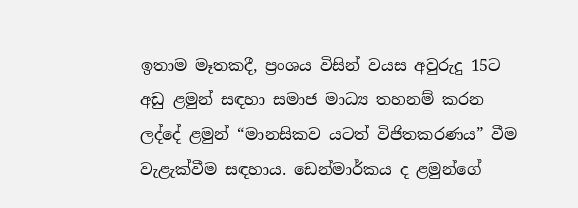ඉතාම මෑතකදී, ප්‍රංශය විසින් වයස අවුරුදු 15ට අඩු ළමුන් සඳහා සමාජ මාධ්‍ය තහනම් කරන ලද්දේ ළමුන් “මානසිකව යටත් විජිතකරණය” වීම  වැළැක්වීම සඳහාය. ඩෙන්මාර්කය ද ළමුන්ගේ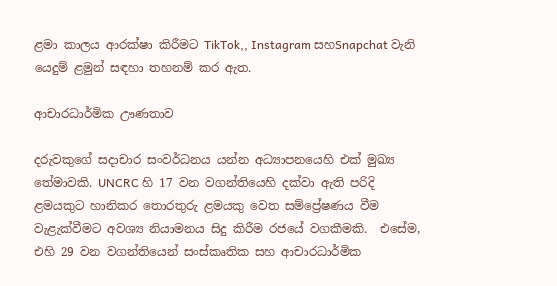ළමා කාලය ආරක්ෂා කිරීමට TikTok,, Instagram සහSnapchat වැනි යෙදුම් ළමුන් සඳහා තහනම් කර ඇත.

ආචාරධාර්මික ඌණතාව

දරුවකුගේ සදාචාර සංවර්ධනය යන්න අධ්‍යාපනයෙහි එක් මුඛ්‍ය තේමාවකි. UNCRC හි 17 වන වගන්තියෙහි දක්වා ඇති පරිදි ළමයකුට හානිකර තොරතුරු ළමයකු වෙත සම්ප්‍රේෂණය වීම වැළැක්වීමට අවශ්‍ය නියාමනය සිදු කිරීම රජයේ වගකීමකි.  එසේම, එහි 29 වන වගන්තියෙන් සංස්කෘතික සහ ආචාරධාර්මික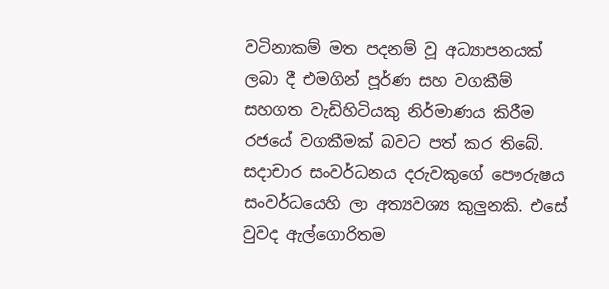වටිනාකම් මත පදනම් වූ අධ්‍යාපනයක් ලබා දී එමගින් පූර්ණ සහ වගකීම් සහගත වැඩිහිටියකු නිර්මාණය කිරීම රජයේ වගකීමක් බවට පත් කර තිබේ. සදාචාර සංවර්ධනය දරුවකුගේ පෞරුෂය සංවර්ධයෙහි ලා අත්‍යවශ්‍ය කුලු‍නකි. එසේ වුවද ඇල්ගොරිතම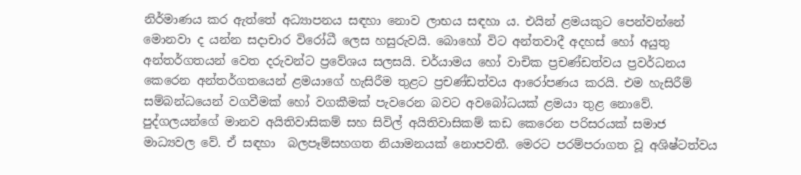නිර්මාණය කර ඇත්තේ අධ්‍යාපනය සඳහා නොව ලාභය සඳහා ය. එයින් ළමයකුට පෙන්වන්නේ මොනවා ද යන්න සදාචාර විරෝධී ලෙස හසුරුවයි. බොහෝ විට අන්තවාදී අදහස් හෝ අයුතු අන්තර්ගතයන් වෙත දරුවන්ට ප්‍රවේශය සලසයි. චර්යාමය හෝ වාචික ප්‍රචණ්ඩත්වය ප්‍රවර්ධනය කෙරෙන අන්තර්ගතයෙන් ළමයාගේ හැසිරීම තුළට ප්‍රචණ්ඩත්වය ආරෝපණය කරයි. එම හැසිරීම් සම්බන්ධයෙන් වගවීමක් හෝ වගකීමක් පැවරෙන බවට අවබෝධයක් ළමයා තුළ නොවේ. පුද්ගලයන්ගේ මානව අයිතිවාසිකම් සහ සිවිල් අයිතිවාසිකම් කඩ කෙරෙන පරිසරයක් සමාජ මාධ්‍යවල වේ. ඒ සඳහා  බලපෑම්සහගත නියාමනයක් නොපවතී. මෙරට පරම්පරාගත වූ අශිෂ්ටත්වය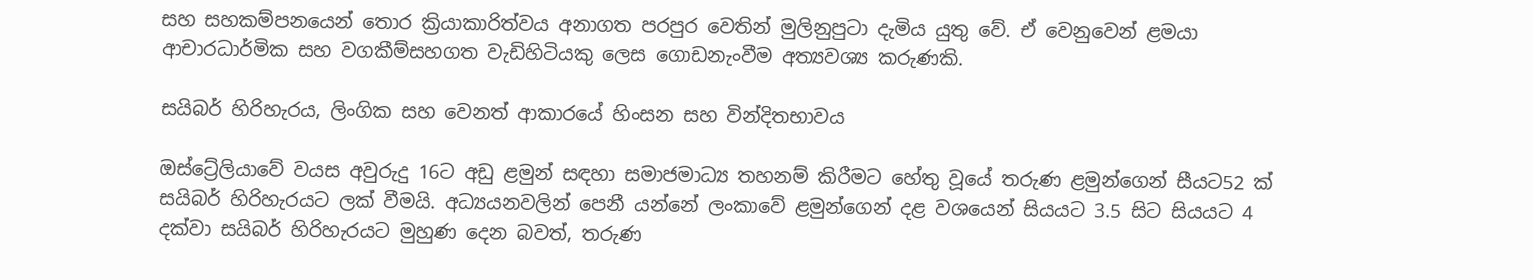සහ සහකම්පනයෙන් තොර ක්‍රියාකාරිත්වය අනාගත පරපුර වෙතින් මුලිනුපුටා දැමිය යුතු වේ. ඒ වෙනුවෙන් ළමයා ආචාරධාර්මික සහ වගකීම්සහගත වැඩිහිටියකු ලෙස ගොඩනැංවීම අත්‍යවශ්‍ය කරුණකි.

සයිබර් හිරිහැරය, ලිංගික සහ වෙනත් ආකාරයේ හිංසන සහ වින්දිතභාවය

ඔස්ට්‍රේලියාවේ වයස අවුරුදු 16ට අඩු ළමුන් සඳහා සමාජමාධ්‍ය තහනම් කිරීමට හේතු වූයේ තරුණ ළමුන්ගෙන් සීයට52 ක් සයිබර් හිරිහැරයට ලක් වීමයි. අධ්‍යයනවලින් පෙනී යන්නේ ලංකාවේ ළමුන්ගෙන් දළ වශයෙන් සියයට 3.5 සිට සියයට 4 දක්වා සයිබර් හිරිහැරයට මුහුණ දෙන බවත්, තරුණ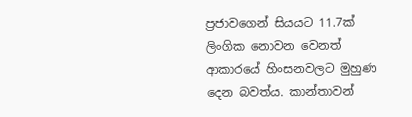ප්‍රජාවගෙන් සියයට 11.7ක් ලිංගික නොවන වෙනත් ආකාරයේ හිංසනවලට මුහුණ දෙන බවත්ය. කාන්තාවන්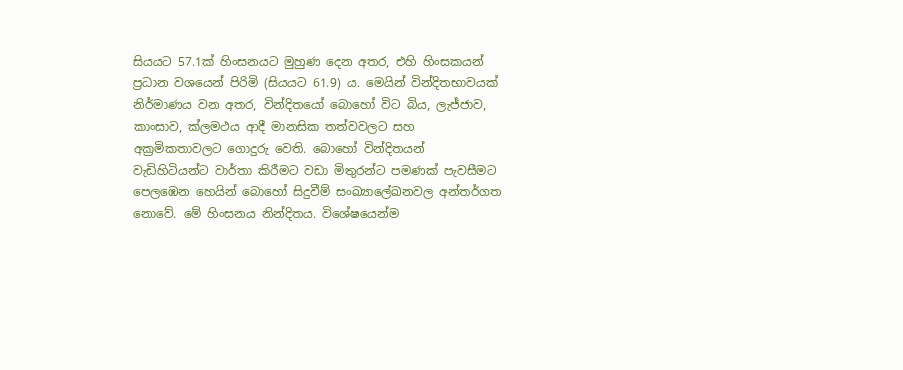සියයට 57.1ක් හිංසනයට මුහුණ දෙන අතර, එහි හිංසකයන් ප්‍රධාන වශයෙන් පිරිමි (සියයට 61.9) ය. මෙයින් වින්දිතභාවයක් නිර්මාණය වන අතර, වින්දිතයෝ බොහෝ විට බිය, ලැජ්ජාව, කාංසාව, ක්ලමථය ආදී මානසික තත්වවලට සහ අක්‍රමිකතාවලට ගොදුරු වෙති. බොහෝ වින්දිතයන් වැඩිහිටියන්ට වාර්තා කිරීමට වඩා මිතුරන්ට පමණක් පැවසීමට පෙලඹෙන හෙයින් බොහෝ සිදුවීම් සංඛ්‍යාලේඛනවල අන්තර්ගත නොවේ. මේ හිංසනය නින්දිතය. විශේෂයෙන්ම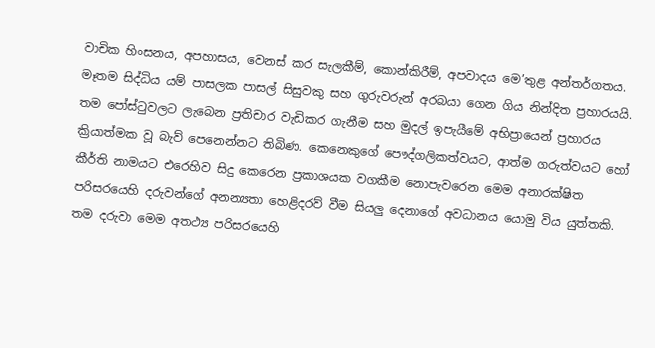වාචික හිංසනය, අපහාසය, වෙනස් කර සැලකීම්, කොන්කිරීම්, අපවාදය මෙ’තුළ අන්තර්ගතය. මෑතම සිද්ධිය යම් පාසලක පාසල් සිසුවකු සහ ගුරුවරුන් අරබයා ගෙන ගිය නින්දිත ප්‍රහාරයයි. තම පෝස්ටුවලට ලැබෙන ප්‍රතිචාර වැඩිකර ගැනීම සහ මුදල් ඉපැයීමේ අභිප්‍රායෙන් ප්‍රහාරය ක්‍රියාත්මක වූ බැව් පෙනෙන්නට තිබිණ. කෙනෙකුගේ පෞද්ගලිකත්වයට, ආත්ම ගරුත්වයට හෝ කීර්ති නාමයට එරෙහිව සිදු කෙරෙන ප්‍රකාශයක වගකීම නොපැවරෙන මෙම අනාරක්ෂිත පරිසරයෙහි දරුවන්ගේ අනන්‍යතා හෙළිදරව් වීම සියලු‍ දෙනාගේ අවධානය යොමු විය යුත්තකි. තම දරුවා මෙම අතථ්‍ය පරිසරයෙහි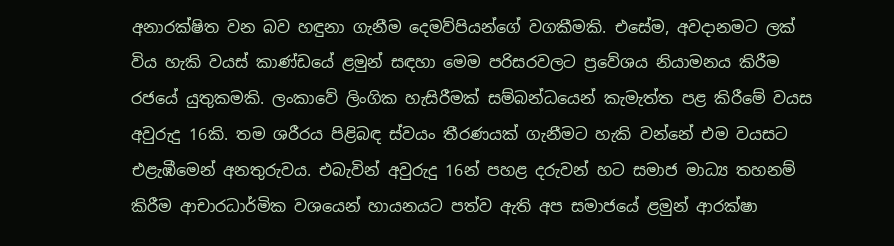අනාරක්ෂිත වන බව හඳුනා ගැනීම දෙමව්පියන්ගේ වගකීමකි. එසේම, අවදානමට ලක් විය හැකි වයස් කාණ්ඩයේ ළමුන් සඳහා මෙම පරිසරවලට ප්‍රවේශය නියාමනය කිරීම රජයේ යුතුකමකි. ලංකාවේ ලිංගික හැසිරීමක් සම්බන්ධයෙන් කැමැත්ත පළ කිරීමේ වයස අවුරුදු 16කි. තම ශරීරය පිළිබඳ ස්වයං තීරණයක් ගැනීමට හැකි වන්නේ එම වයසට එළැඹීමෙන් අනතුරුවය. එබැවින් අවුරුදු 16න් පහළ දරුවන් හට සමාජ මාධ්‍ය තහනම් කිරීම ආචාරධාර්මික වශයෙන් හායනයට පත්ව ඇති අප සමාජයේ ළමුන් ආරක්ෂා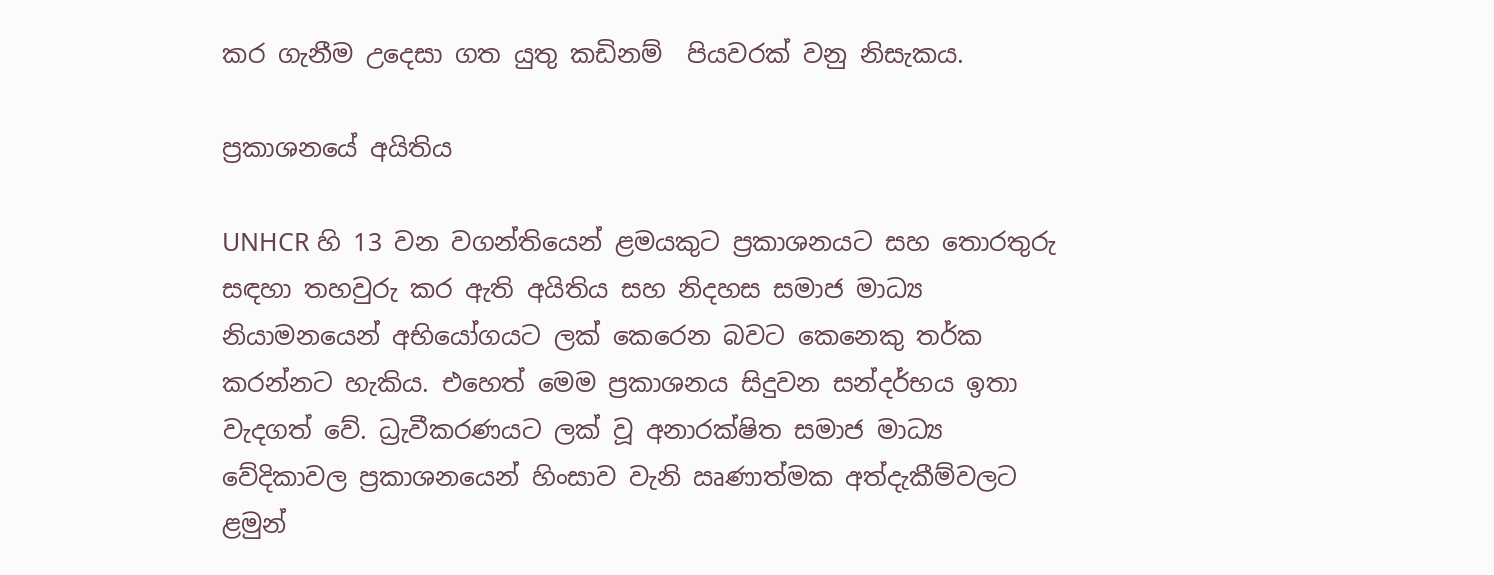කර ගැනීම උදෙසා ගත යුතු කඩිනම්  පියවරක් වනු නිසැකය.

ප්‍රකාශනයේ අයිතිය

UNHCR හි 13 වන වගන්තියෙන් ළමයකුට ප්‍රකාශනයට සහ තොරතුරු සඳහා තහවුරු කර ඇති අයිතිය සහ නිදහස සමාජ මාධ්‍ය නියාමනයෙන් අභියෝගයට ලක් කෙරෙන බවට කෙනෙකු තර්ක කරන්නට හැකිය. එහෙත් මෙම ප්‍රකාශනය සිදුවන සන්දර්භය ඉතා වැදගත් වේ. ධ්‍රැවීකරණයට ලක් වූ අනාරක්ෂිත සමාජ මාධ්‍ය වේදිකාවල ප්‍රකාශනයෙන් හිංසාව වැනි ඍණාත්මක අත්දැකීම්වලට ළමුන්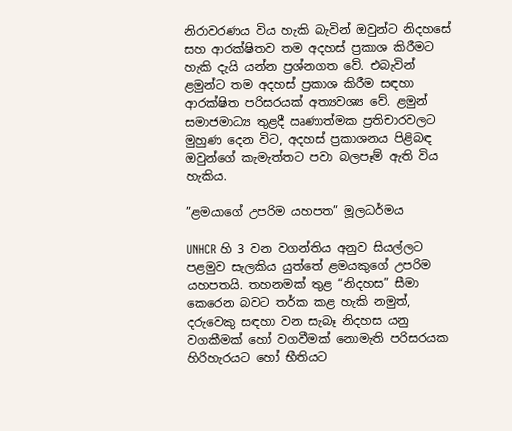නිරාවරණය විය හැකි බැවින් ඔවුන්ට නිදහසේ සහ ආරක්ෂිතව තම අදහස් ප්‍රකාශ කිරීමට හැකි දැයි යන්න ප්‍රශ්නගත වේ. එබැවින් ළමුන්ට තම අදහස් ප්‍රකාශ කිරීම සඳහා ආරක්ෂිත පරිසරයක් අත්‍යවශ්‍ය වේ. ළමුන් සමාජමාධ්‍ය තුළදී ඍණාත්මක ප්‍රතිචාරවලට මුහුණ දෙන විට, අදහස් ප්‍රකාශනය පිළිබඳ ඔවුන්ගේ කැමැත්තට පවා බලපෑම් ඇති විය හැකිය.

”ළමයාගේ උපරිම යහපත” මූලධර්මය

UNHCR හි 3 වන වගන්තිය අනුව සියල්ලට පළමුව සැලකිය යුත්තේ ළමයකුගේ උපරිම යහපතයි. තහනමක් තුළ “නිදහස” සීමා කෙරෙන බවට තර්ක කළ හැකි නමුත්, දරුවෙකු සඳහා වන සැබෑ නිදහස යනු වගකීමක් හෝ වගවීමක් නොමැති පරිසරයක හිරිහැරයට හෝ භීතියට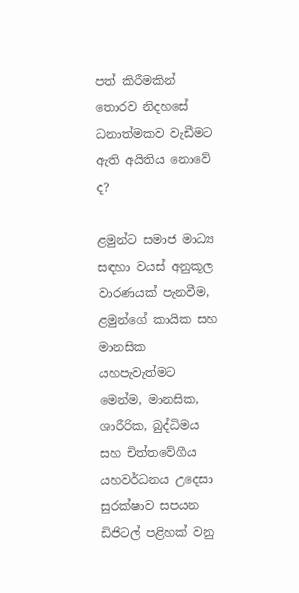පත් කිරීමකින් තොරව නිදහසේ ධනාත්මකව වැඩීමට ඇති අයිතිය නොවේ ද?

ළමුන්ට සමාජ මාධ්‍ය සඳහා වයස් අනුකූල වාරණයක් පැනවීම, ළමුන්ගේ කායික සහ මානසික යහපැවැත්මට මෙන්ම, මානසික, ශාරීරික, බුද්ධිමය සහ චිත්තවේගීය යහවර්ධනය උදෙසා සුරක්ෂාව සපයන ඩිජිටල් පළිහක් වනු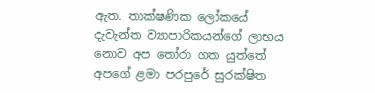ඇත. තාක්ෂණික ලෝකයේ දැවැන්ත ව්‍යාපාරිකයන්ගේ ලාභය නොව අප තෝරා ගත යුත්තේ අපගේ ළමා පරපුරේ සුරක්ෂිත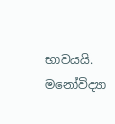භාවයයි.
මනෝවිද්‍යා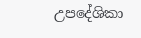උපදේශිකා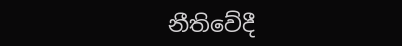නීතිවේදී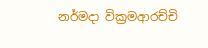නර්මදා වික්‍රමආරච්චි